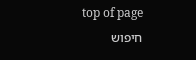top of page
חיפוש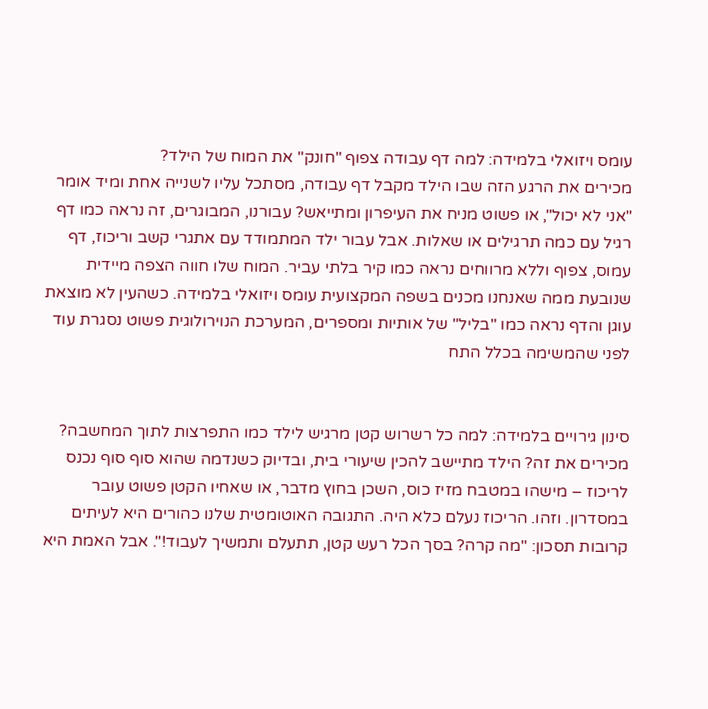עומס ויזואלי בלמידה: למה דף עבודה צפוף "חונק" את המוח של הילד?
מכירים את הרגע הזה שבו הילד מקבל דף עבודה, מסתכל עליו לשנייה אחת ומיד אומר "אני לא יכול", או פשוט מניח את העיפרון ומתייאש? עבורנו, המבוגרים, זה נראה כמו דף רגיל עם כמה תרגילים או שאלות. אבל עבור ילד המתמודד עם אתגרי קשב וריכוז, דף עמוס, צפוף וללא מרווחים נראה כמו קיר בלתי עביר. המוח שלו חווה הצפה מיידית שנובעת ממה שאנחנו מכנים בשפה המקצועית עומס ויזואלי בלמידה. כשהעין לא מוצאת עוגן והדף נראה כמו "בליל" של אותיות ומספרים, המערכת הנוירולוגית פשוט נסגרת עוד לפני שהמשימה בכלל התח


סינון גירויים בלמידה: למה כל רשרוש קטן מרגיש לילד כמו התפרצות לתוך המחשבה?
מכירים את זה? הילד מתיישב להכין שיעורי בית, ובדיוק כשנדמה שהוא סוף סוף נכנס לריכוז – מישהו במטבח מזיז כוס, השכן בחוץ מדבר, או שאחיו הקטן פשוט עובר במסדרון. וזהו. הריכוז נעלם כלא היה. התגובה האוטומטית שלנו כהורים היא לעיתים קרובות תסכון: "מה קרה? בסך הכל רעש קטן, תתעלם ותמשיך לעבוד!". אבל האמת היא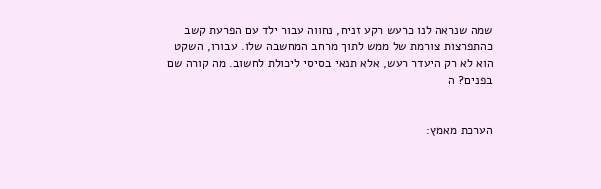שמה שנראה לנו כרעש רקע זניח, נחווה עבור ילד עם הפרעת קשב כהתפרצות צורמת של ממש לתוך מרחב המחשבה שלו. עבורו, השקט הוא לא רק היעדר רעש, אלא תנאי בסיסי ליכולת לחשוב. מה קורה שם בפנים? ה


הערכת מאמץ: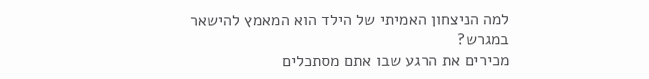למה הניצחון האמיתי של הילד הוא המאמץ להישאר במגרש?
מכירים את הרגע שבו אתם מסתכלים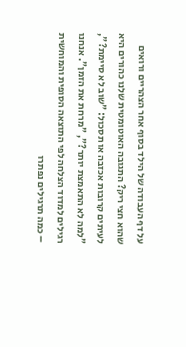על דף העבודה של הילד בסוף אחר הצהריים ורואים שהוא חצי ריק? התגובה האוטומטית שלנו כהורים היא לעיתים קרובות אכזבה או תסכול: "שוב לא סיימת?", "למה לא התאמצת יותר?", "מרחת את הזמן". אנחנו רגילים למדוד הצלחה לפי התוצאה הסופית והמוחשית – כמה תרגילים נפתרו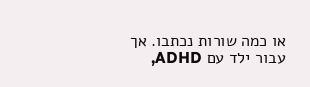או כמה שורות נכתבו. אך עבור ילד עם ADHD,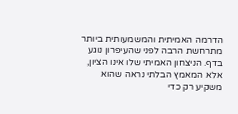הדרמה האמיתית והמשמעותית ביותר מתרחשת הרבה לפני שהעיפרון נוגע בדף. הניצחון האמיתי שלו אינו הציון, אלא המאמץ הבלתי נראה שהוא משקיע רק כדי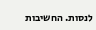לנסות. החשיבות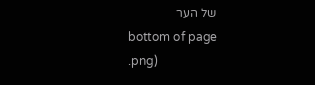של הער
bottom of page
.png)